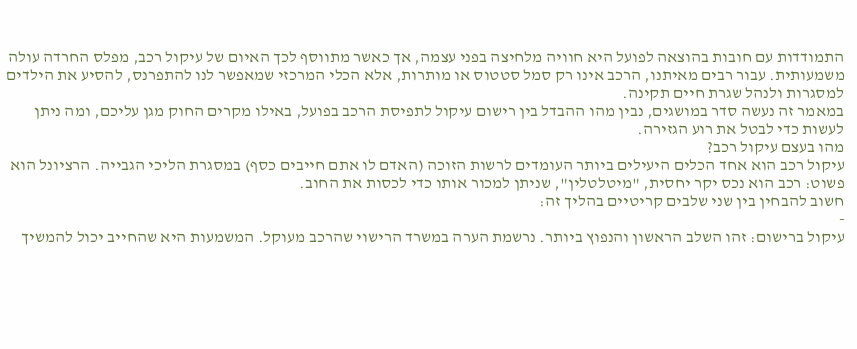התמודדות עם חובות בהוצאה לפועל היא חוויה מלחיצה בפני עצמה, אך כאשר מתווסף לכך האיום של עיקול רכב, מפלס החרדה עולה משמעותית. עבור רבים מאיתנו, הרכב אינו רק סמל סטטוס או מותרות, אלא הכלי המרכזי שמאפשר לנו להתפרנס, להסיע את הילדים למסגרות ולנהל שגרת חיים תקינה.
במאמר זה נעשה סדר במושגים, נבין מהו ההבדל בין רישום עיקול לתפיסת הרכב בפועל, באילו מקרים החוק מגן עליכם, ומה ניתן לעשות כדי לבטל את רוע הגזירה.
מהו בעצם עיקול רכב?
עיקול רכב הוא אחד הכלים היעילים ביותר העומדים לרשות הזוכה (האדם לו אתם חייבים כסף) במסגרת הליכי הגבייה. הרציונל הוא פשוט: רכב הוא נכס יקר יחסית, "מיטלטלין", שניתן למכור אותו כדי לכסות את החוב.
חשוב להבחין בין שני שלבים קריטיים בהליך זה:
-
עיקול ברישום: זהו השלב הראשון והנפוץ ביותר. נרשמת הערה במשרד הרישוי שהרכב מעוקל. המשמעות היא שהחייב יכול להמשיך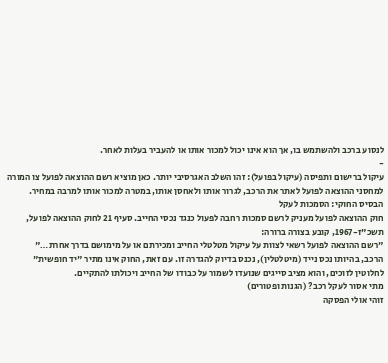לנסוע ברכב ולהשתמש בו, אך הוא אינו יכול למכור אותו או להעביר בעלות לאחר.
-
עיקול ברישום ותפיסה (עיקול בפועל): זהו השלב האגרסיבי יותר. כאן מוציא רשם ההוצאה לפועל צו המורה למחסני ההוצאה לפועל לאתר את הרכב, לגרור אותו ולאחסן אותו, במטרה למכור אותו למרבה במחיר.
הבסיס החוקי: הסמכות לעקל
חוק ההוצאה לפועל מעניק לרשם סמכות רחבה לפעול כנגד נכסי החייב. סעיף 21 לחוק ההוצאה לפועל, תשכ"ז-1967, קובע בצורה ברורה:
"רשם ההוצאה לפועל רשאי לצוות על עיקול מטלטלי החייב ומכירתם או על מימושם בדרך אחרת…"
הרכב, בהיותו נכס נייד (מיטלטלין), נכנס בדיוק להגדרה זו. עם זאת, החוק אינו מתיר "יד חופשית" לחלוטין לזוכים, והוא מציב סייגים שנועדו לשמור על כבודו של החייב ויכולתו להתקיים.
מתי אסור לעקל רכב? (הגנות ופטורים)
זוהי אולי הפסקה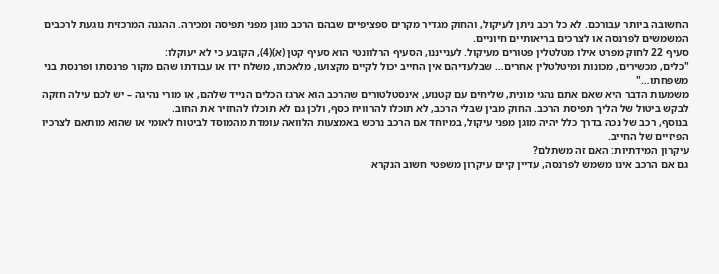החשובה ביותר עבורכם. לא כל רכב ניתן לעיקול, והחוק מגדיר מקרים ספציפיים שבהם הרכב מוגן מפני תפיסה ומכירה. ההגנה המרכזית נוגעת לרכבים המשמשים לפרנסה או לצרכים בריאותיים חיוניים.
סעיף 22 לחוק מפרט אילו מטלטלין פטורים מעיקול. לענייננו, הסעיף הרלוונטי הוא סעיף קטן (א)(4), הקובע כי לא יעוקלו:
"כלים, מכשירים, מכונות ומיטלטלין אחרים… שבלעדיהם אין החייב יכול לקיים מקצועו, מלאכתו, משלח ידו או עבודתו שהם מקור פרנסתו ופרנסת בני משפחתו…"
משמעות הדבר היא שאם אתם נהגי מונית, שליחים עם קטנוע, אינסטלטורים שהרכב הוא ארגז הכלים הנייד שלהם, או מורי נהיגה – יש לכם עילה חזקה לבקש ביטול של הליך תפיסת הרכב. החוק מבין שבלי הרכב, לא תוכלו להרוויח כסף, ולכן גם לא תוכלו להחזיר את החוב.
בנוסף, רכב של נכה בדרך כלל יהיה מוגן מפני עיקול, במיוחד אם הרכב נרכש באמצעות הלוואה עומדת מהמוסד לביטוח לאומי או שהוא מותאם לצרכיו הפיזיים של החייב.
עיקרון המידתיות: האם זה משתלם?
גם אם הרכב אינו משמש לפרנסה, עדיין קיים עיקרון משפטי חשוב הנקרא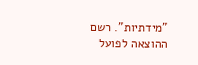"מידתיות". רשם ההוצאה לפועל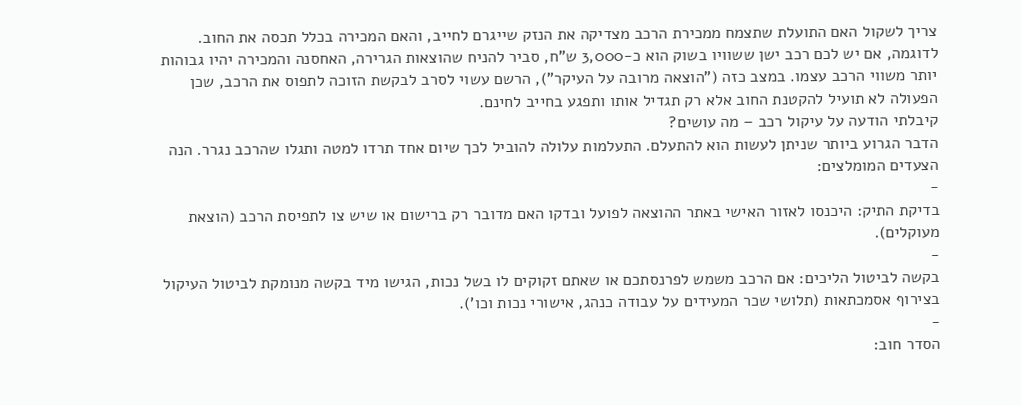צריך לשקול האם התועלת שתצמח ממכירת הרכב מצדיקה את הנזק שייגרם לחייב, והאם המכירה בכלל תכסה את החוב.
לדוגמה, אם יש לכם רכב ישן ששוויו בשוק הוא כ-3,000 ש"ח, סביר להניח שהוצאות הגרירה, האחסנה והמכירה יהיו גבוהות יותר משווי הרכב עצמו. במצב כזה ("הוצאה מרובה על העיקר"), הרשם עשוי לסרב לבקשת הזוכה לתפוס את הרכב, שכן הפעולה לא תועיל להקטנת החוב אלא רק תגדיל אותו ותפגע בחייב לחינם.
קיבלתי הודעה על עיקול רכב – מה עושים?
הדבר הגרוע ביותר שניתן לעשות הוא להתעלם. התעלמות עלולה להוביל לכך שיום אחד תרדו למטה ותגלו שהרכב נגרר. הנה הצעדים המומלצים:
-
בדיקת התיק: היכנסו לאזור האישי באתר ההוצאה לפועל ובדקו האם מדובר רק ברישום או שיש צו לתפיסת הרכב (הוצאת מעוקלים).
-
בקשה לביטול הליכים: אם הרכב משמש לפרנסתכם או שאתם זקוקים לו בשל נכות, הגישו מיד בקשה מנומקת לביטול העיקול בצירוף אסמכתאות (תלושי שכר המעידים על עבודה כנהג, אישורי נכות וכו').
-
הסדר חוב: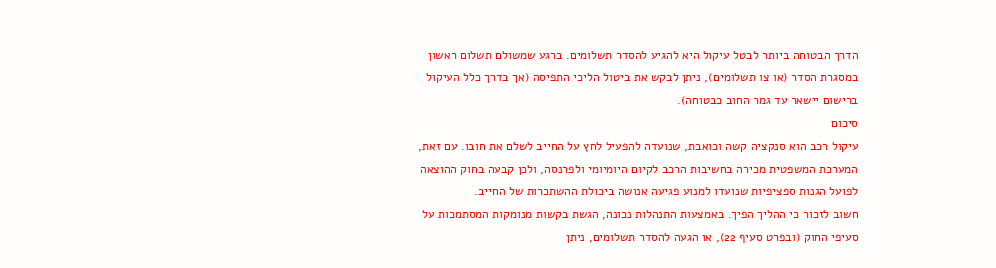הדרך הבטוחה ביותר לבטל עיקול היא להגיע להסדר תשלומים. ברגע שמשולם תשלום ראשון במסגרת הסדר (או צו תשלומים), ניתן לבקש את ביטול הליכי התפיסה (אך בדרך כלל העיקול ברישום יישאר עד גמר החוב כבטוחה).
סיכום
עיקול רכב הוא סנקציה קשה וכואבת, שנועדה להפעיל לחץ על החייב לשלם את חובו. עם זאת, המערכת המשפטית מכירה בחשיבות הרכב לקיום היומיומי ולפרנסה, ולכן קבעה בחוק ההוצאה לפועל הגנות ספציפיות שנועדו למנוע פגיעה אנושה ביכולת ההשתכרות של החייב.
חשוב לזכור כי ההליך הפיך. באמצעות התנהלות נכונה, הגשת בקשות מנומקות המסתמכות על סעיפי החוק (ובפרט סעיף 22), או הגעה להסדר תשלומים, ניתן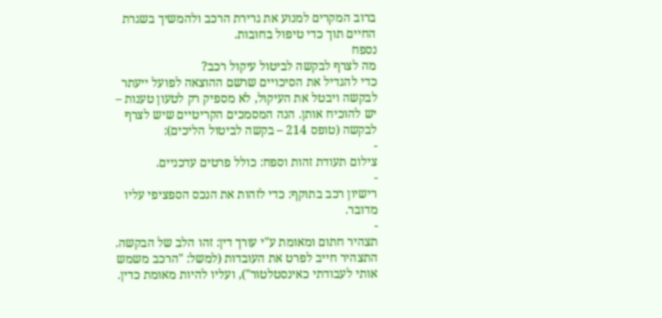ברוב המקרים למנוע את גרירת הרכב ולהמשיך בשגרת החיים תוך כדי טיפול בחובות.
נספח
מה לצרף לבקשה לביטול עיקול רכב?
כדי להגדיל את הסיכויים שרשם ההוצאה לפועל ייעתר לבקשה ויבטל את העיקול, לא מספיק רק לטעון טענות – יש להוכיח אותן. הנה המסמכים הקריטיים שיש לצרף לבקשה (טופס 214 – בקשה לביטול הליכים):
-
צילום תעודת זהות וספח: כולל פרטים עדכניים.
-
רישיון רכב בתוקף: כדי לזהות את הנכס הספציפי עליו מדובר.
-
תצהיר חתום ומאומת ע"י עורך דין: זהו הלב של הבקשה. התצהיר חייב לפרט את העובדות (למשל: "הרכב משמש אותי לעבודתי כאינסטלטור"), ועליו להיות מאומת כדין.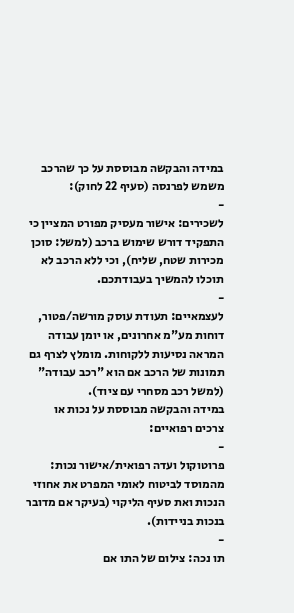במידה והבקשה מבוססת על כך שהרכב משמש לפרנסה (סעיף 22 לחוק):
-
לשכירים: אישור מעסיק מפורט המציין כי התפקיד דורש שימוש ברכב (למשל: סוכן מכירות שטח, שליח), וכי ללא הרכב לא תוכלו להמשיך בעבודתכם.
-
לעצמאיים: תעודת עוסק מורשה/פטור, דוחות מע"מ אחרונים, או יומן עבודה המראה נסיעות ללקוחות. מומלץ לצרף גם תמונות של הרכב אם הוא "רכב עבודה" (למשל רכב מסחרי עם ציוד).
במידה והבקשה מבוססת על נכות או צרכים רפואיים:
-
פרוטוקול ועדה רפואית/אישור נכות: מהמוסד לביטוח לאומי המפרט את אחוזי הנכות ואת סעיף הליקוי (בעיקר אם מדובר בנכות בניידות).
-
תו נכה: צילום של התו אם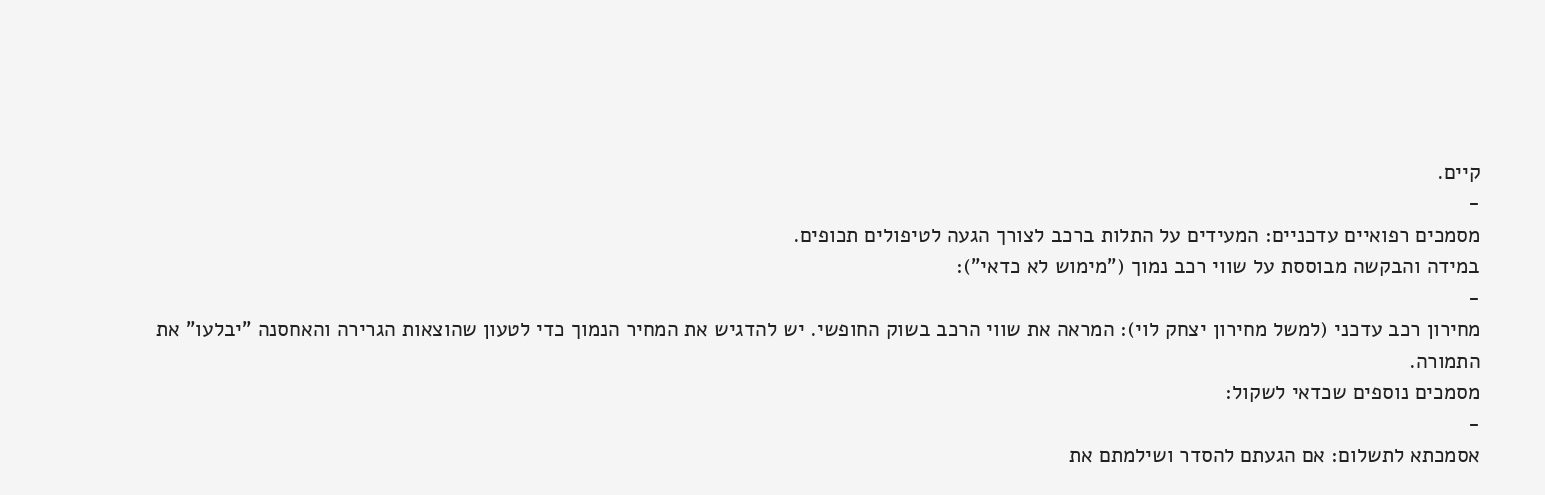קיים.
-
מסמכים רפואיים עדכניים: המעידים על התלות ברכב לצורך הגעה לטיפולים תכופים.
במידה והבקשה מבוססת על שווי רכב נמוך ("מימוש לא כדאי"):
-
מחירון רכב עדכני (למשל מחירון יצחק לוי): המראה את שווי הרכב בשוק החופשי. יש להדגיש את המחיר הנמוך כדי לטעון שהוצאות הגרירה והאחסנה "יבלעו" את התמורה.
מסמכים נוספים שכדאי לשקול:
-
אסמכתא לתשלום: אם הגעתם להסדר ושילמתם את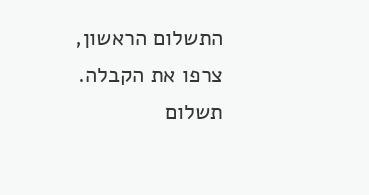התשלום הראשון, צרפו את הקבלה. תשלום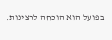בפועל הוא הוכחה לרצינות.